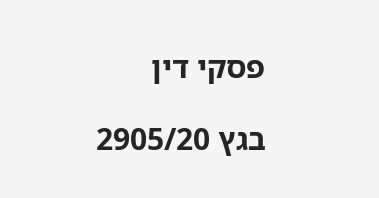פסקי דין

בגץ 2905/20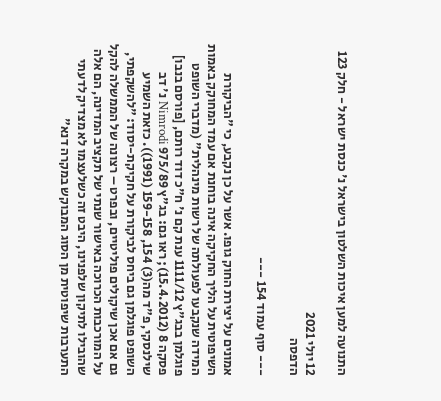התנועה למען איכות השלטון בישראל נ' כנסת ישראל - חלק 123

12 יולי 2021
הדפסה

--- סוף עמוד 154 ---

אמונים על יצירת החוק גופו. אשר על כן נקבע, כי "הביקורת השיפוטית על הליך החקיקה אינה בוחנת אם עמד המחוקק באמות המידה שנקבעו לפעולתה של רשות מינהלית" (מדברי השופט פוגלמן בבג"ץ 1111/12 ענת קם נ' ח"כ דוד רותם, [פורסם בנבו] פסקה 8 (15.4.2012); ראו גם: בג"ץ 975/89 Nimrodi נ' דב שילנסקי, פ"ד מה(3) 154, 159-158 (1991)). כזאת השמיע השופט פוגלמן גם ביחס לביקורת על חקיקת-יסוד: "להשקפתי, גם אם אכן שיקולים פוליטיים, ובפרט – רצונה של הממשלה להקל על המורכבות הכרוכה באישור שנתי של תקציב המדינה, הם אלה שהובילו לתיקון שלפנינו, היבט זה כשלעצמו לא מצדיק לדעתי התערבות שיפוטית מן הסוג המבוקש במקרה דנא"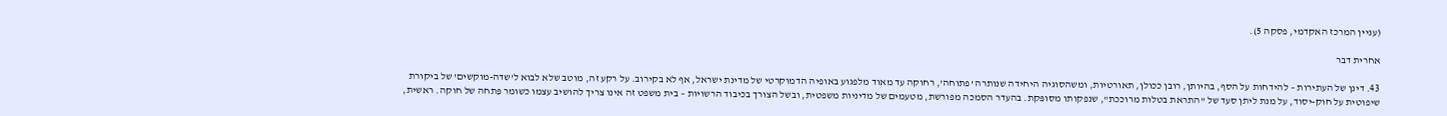(עניין המרכז האקדמי, פסקה 5).

אחרית דבר

43. דינן של העתירות – להידחות על הסף, בהיותן, רובן ככולן, תאורטיות, ומשהסוגיה היחידה שנותרה 'פתוחה', רחוקה עד מאוד מלפגוע באופיה הדמוקרטי של מדינת ישראל, אף לא בקירוב. על רקע זה, מוטב שלא לבוא ל'שדה-מוקשים' של ביקורת שיפוטית על חוק-יסוד, על מנת ליתן סעד של "התראת בטלות מרוככת", שנפקותו מסופּקת. בהעדר הסמכה מפורשת, מטעמים של מדיניות משפטית, ובשל הצורך בכיבוד הרשויות – בית משפט זה אינו צריך להושיב עצמו כשומר פִּתחה של חוקה. ראשית,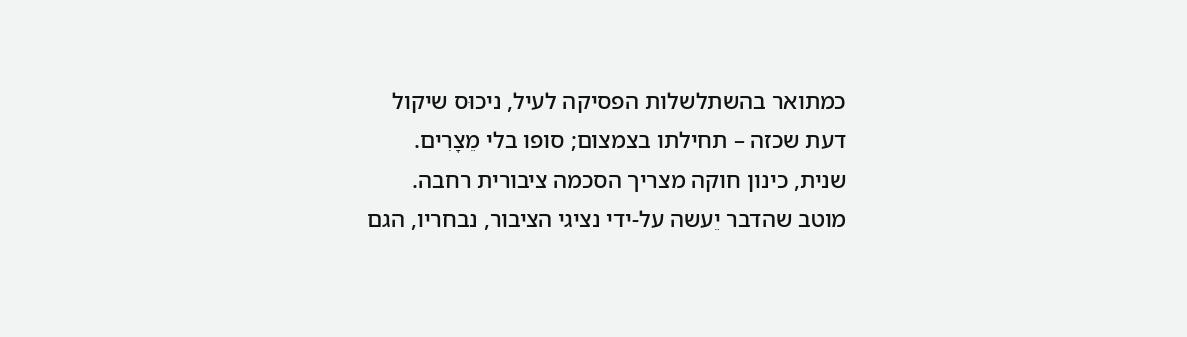כמתואר בהשתלשלות הפסיקה לעיל, ניכוּס שיקול דעת שכזה – תחילתו בצמצום; סופו בלי מֵצָרִים. שנית, כינון חוקה מצריך הסכמה ציבורית רחבה. מוטב שהדבר יֵעשה על-ידי נציגי הציבור, נבחריו, הגם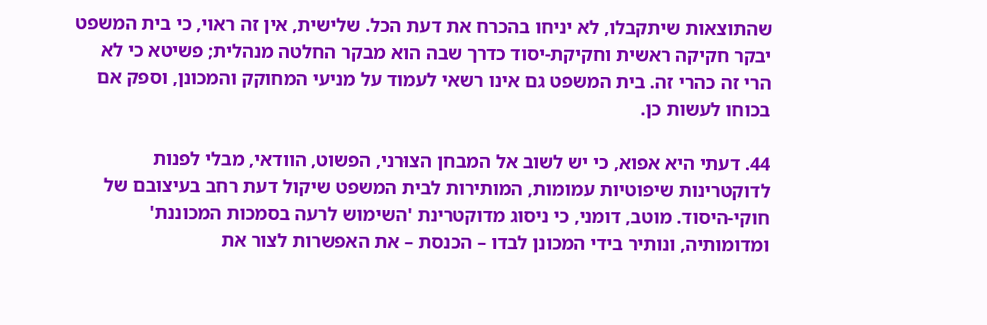שהתוצאות שיתקבלו, לא יניחו בהכרח את דעת הכל. שלישית, אין זה ראוי, כי בית המשפט יבקר חקיקה ראשית וחקיקת-יסוד כדרך שבה הוא מבקר החלטה מנהלית; פשיטא כי לא הרי זה כהרי זה. בית המשפט גם אינו רשאי לעמוד על מניעי המחוקק והמכונן, וספק אם בכוחו לעשות כן.

44. דעתי היא אפוא, כי יש לשוב אל המבחן הצוּרני, הפשוט, הוודאי, מבלי לפנות לדוקטרינות שיפוטיות עמומות, המותירות לבית המשפט שיקול דעת רחב בעיצובם של חוקי-היסוד. מוטב, דומני, כי ניסוג מדוקטרינת 'השימוש לרעה בסמכות המכוננת' ומדומותיה, ונותיר בידי המכונן לבדו – הכנסת – את האפשרות לצור את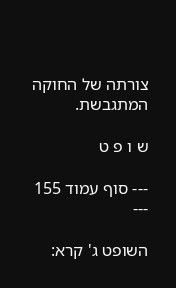צורתה של החוקה המתגבשת.

ש ו פ ט

--- סוף עמוד 155 ---

השופט ג' קרא: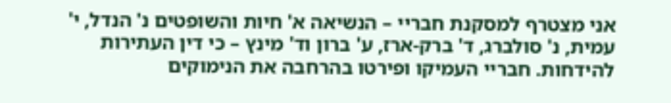אני מצטרף למסקנת חבריי – הנשיאה א' חיות והשופטים נ' הנדל, י' עמית, נ' סולברג, ד' ברק-ארז, ע' ברון וד' מינץ – כי דין העתירות להידחות. חבריי העמיקו ופירטו בהרחבה את הנימוקים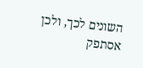השונים לכך, ולכן אסתפק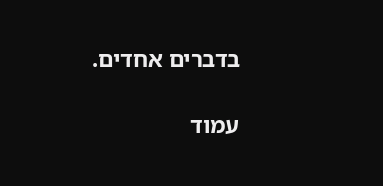בדברים אחדים.

עמוד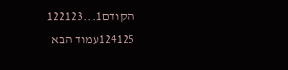הקודם1...122123
124125עמוד הבא